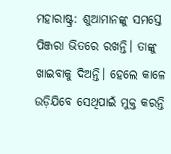ମହାରାଷ୍ଟ୍ର: ଶୁଆମାନଙ୍କୁ ସମସ୍ତେ ପିଞ୍ଜରା ଭିତରେ ରଖନ୍ତି। ତାଙ୍କୁ ଖାଇବାକୁ ଦିଅନ୍ତି। ହେଲେ କାଳେ ଉଡ଼ିଯିବେ ସେଥିପାଇଁ ମୁକ୍ତ କରନ୍ତି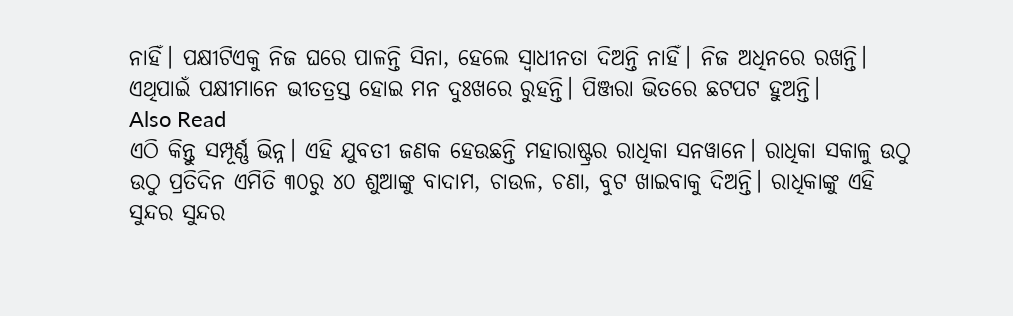ନାହିଁ। ପକ୍ଷୀଟିଏକୁ ନିଜ ଘରେ ପାଳନ୍ତି ସିନା, ହେଲେ ସ୍ୱାଧୀନତା ଦିଅନ୍ତି ନାହିଁ। ନିଜ ଅଧିନରେ ରଖନ୍ତି। ଏଥିପାଇଁ ପକ୍ଷୀମାନେ ଭୀତତ୍ରସ୍ତ ହୋଇ ମନ ଦୁଃଖରେ ରୁହନ୍ତି। ପିଞ୍ଜରା ଭିତରେ ଛଟପଟ ହୁଅନ୍ତି।
Also Read
ଏଠି କିନ୍ତୁ ସମ୍ପୂର୍ଣ୍ଣ ଭିନ୍ନ। ଏହି ଯୁବତୀ ଜଣକ ହେଉଛନ୍ତି ମହାରାଷ୍ଟ୍ରର ରାଧିକା ସନୱାନେ। ରାଧିକା ସକାଳୁ ଉଠୁ ଉଠୁ ପ୍ରତିଦିନ ଏମିତି ୩୦ରୁ ୪୦ ଶୁଆଙ୍କୁ ବାଦାମ, ଚାଉଳ, ଚଣା, ବୁଟ ଖାଇବାକୁ ଦିଅନ୍ତି। ରାଧିକାଙ୍କୁ ଏହି ସୁନ୍ଦର ସୁନ୍ଦର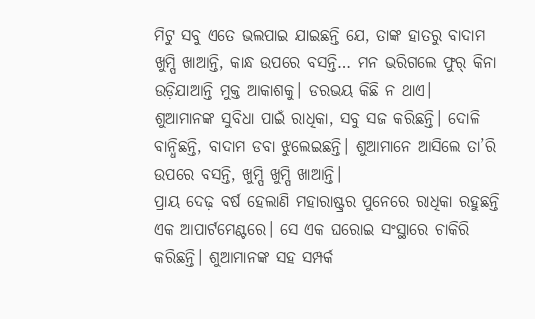ମିଟୁ ସବୁ ଏତେ ଭଲପାଇ ଯାଇଛନ୍ତି ଯେ, ତାଙ୍କ ହାତରୁ ବାଦାମ ଖୁମ୍ପି ଖାଆନ୍ତି, କାନ୍ଧ ଉପରେ ବସନ୍ତି… ମନ ଭରିଗଲେ ଫୁର୍ କିନା ଉଡ଼ିଯାଆନ୍ତି ମୁକ୍ତ ଆକାଶକୁ। ଡରଭୟ କିଛି ନ ଥାଏ।
ଶୁଆମାନଙ୍କ ସୁବିଧା ପାଇଁ ରାଧିକା, ସବୁ ସଜ କରିଛନ୍ତି। ଦୋଳି ବାନ୍ଧିଛନ୍ତି, ବାଦାମ ଡବା ଝୁଲେଇଛନ୍ତି। ଶୁଆମାନେ ଆସିଲେ ତା’ରି ଉପରେ ବସନ୍ତି, ଖୁମ୍ପି ଖୁମ୍ପି ଖାଆନ୍ତି।
ପ୍ରାୟ ଦେଢ଼ ବର୍ଷ ହେଲାଣି ମହାରାଷ୍ଟ୍ରର ପୁନେରେ ରାଧିକା ରହୁଛନ୍ତି ଏକ ଆପାର୍ଟମେଣ୍ଟରେ। ସେ ଏକ ଘରୋଇ ସଂସ୍ଥାରେ ଚାକିରି କରିଛନ୍ତି। ଶୁଆମାନଙ୍କ ସହ ସମ୍ପର୍କ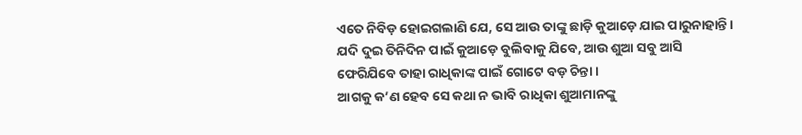ଏତେ ନିବିଡ଼ ହୋଇଗଲାଣି ଯେ, ସେ ଆଉ ତାଙ୍କୁ ଛାଡ଼ି କୁଆଡ଼େ ଯାଇ ପାରୁନାହାନ୍ତି। ଯଦି ଦୁଇ ତିନିଦିନ ପାଇଁ କୁଆଡ଼େ ବୁଲିବାକୁ ଯିବେ, ଆଉ ଶୁଆ ସବୁ ଆସି ଫେରିଯିବେ ତାହା ରାଧିକାଙ୍କ ପାଇଁ ଗୋଟେ ବଡ଼ ଚିନ୍ତା।
ଆଗକୁ କ’ଣ ହେବ ସେ କଥା ନ ଭାବି ରାଧିକା ଶୁଆମାନଙ୍କୁ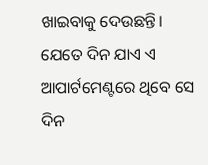ଖାଇବାକୁ ଦେଉଛନ୍ତି। ଯେତେ ଦିନ ଯାଏ ଏ ଆପାର୍ଟମେଣ୍ଟରେ ଥିବେ ସେ ଦିନ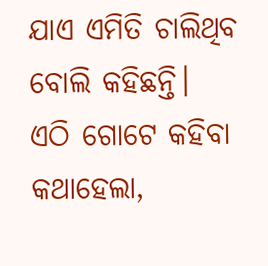ଯାଏ ଏମିତି ଚାଲିଥିବ ବୋଲି କହିଛନ୍ତି।
ଏଠି ଗୋଟେ କହିବା କଥାହେଲା,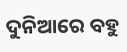ଦୁନିଆରେ ବହୁ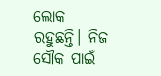ଲୋକ ରହୁଛନ୍ତି। ନିଜ ସୌକ ପାଇଁ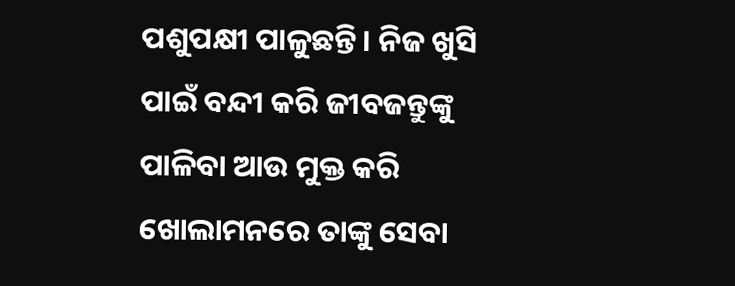ପଶୁପକ୍ଷୀ ପାଳୁଛନ୍ତି। ନିଜ ଖୁସି ପାଇଁ ବନ୍ଦୀ କରି ଜୀବଜନ୍ତୁଙ୍କୁ ପାଳିବା ଆଉ ମୁକ୍ତ କରି ଖୋଲାମନରେ ତାଙ୍କୁ ସେବା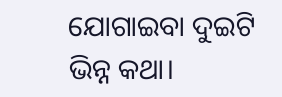ଯୋଗାଇବା ଦୁଇଟି ଭିନ୍ନ କଥା।